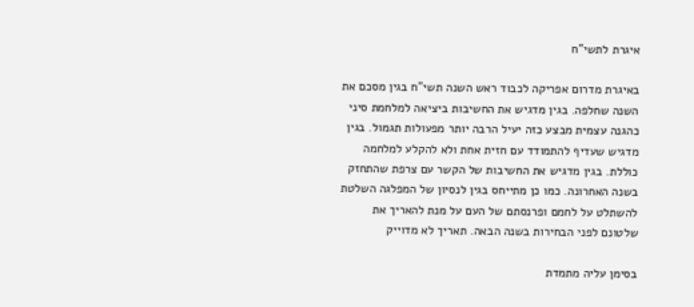איגרת לתשי"ח

באיגרת מדרום אפריקה לכבוד ראש השנה תשי"ח בגין מסכם את השנה שחלפה. בגין מדגיש את החשיבות ביציאה למלחמת סיני כהגנה עצמית מבצע כזה יעיל הרבה יותר מפעולות תגמול. בגין מדגיש שעדיף להתמודד עם חזית אחת ולא להקלע למלחמה כוללת. בגין מדגיש את החשיבות של הקשר עם צרפת שהתחזק בשנה האחרונה. כמו כן מתייחס בגין לנסיון של המפלגה השלטת להשתלט על לחמם ופרנסתם של העם על מנת להאריך את שלטונם לפני הבחירות בשנה הבאה. תאריך לא מדוייק

בסימן עליה מתמדת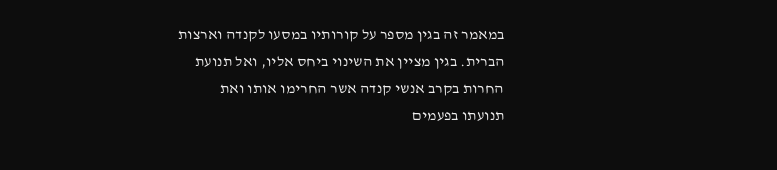במאמר זה בגין מספר על קורותיו במסעו לקנדה וארצות הברית. בגין מציין את השינוי ביחס אליו, ואל תנועת החרות בקרב אנשי קנדה אשר החרימו אותו ואת תנועתו בפעמים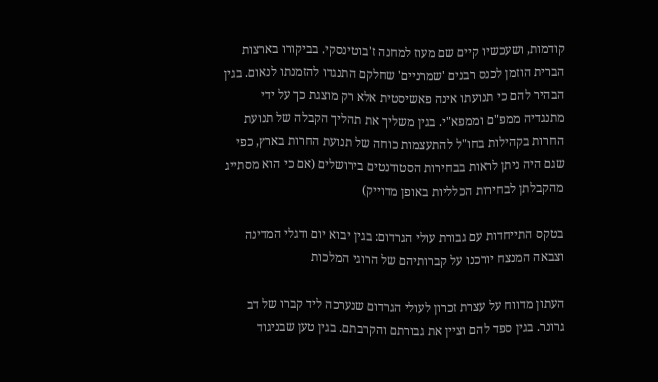קודמות, ושעכשיו קיים שם מעוז למחנה ז'בוטינסקי. בביקורו בארצות הברית הוזמן לכנס רבנים 'שמרניים' שחלקם התנגדו להזמנתו לנאום. בגין הבהיר להם כי תנועתו אינה פאשיסטית אלא רק מוצגת כך על ידי מתנגדיה ממפ"ם וממפא"י. בגין משליך את תהליך הקבלה של תנועת החרות בקהילות בחו"ל להתעצמות כוחה של תנועת החרות בארץ, כפי שגם היה ניתן לראות בבחירות הסטודנטים בירושלים (אם כי הוא מסתייג מהקבלתן לבחירות הכלליות באופן מדוייק)

בטקס התייחדות עם גבורת עולי הגרדום: בגין יבוא יום ודגלי המדינה וצבאה המנצח יורכנו על קברותיהם של הרוגי המלכות

העתון מדווח על עצרת זכרון לעולי הגרדום שנערכה ליד קברו של דב גרונר. בגין ספד להם וציין את גבורתם והקרבתם. בגין טען שבניגוד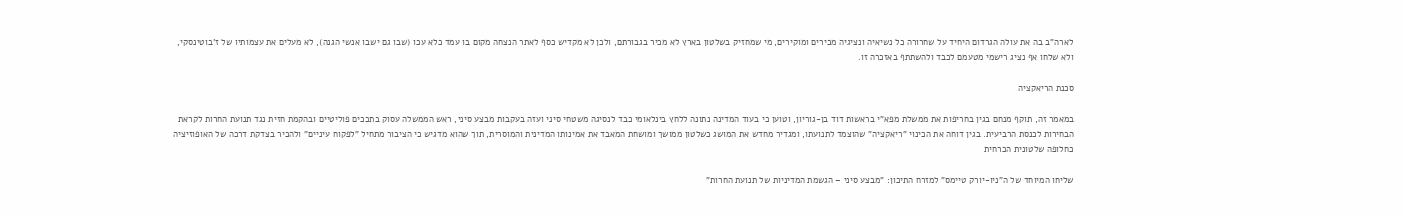לארה"ב בה את עולה הגרדום היחיד על שחרורה כל נשיאיה ונציגיה מכירים ומוקירים, מי שמחזיק בשלטון בארץ לא מכיר בגבורתם, ולכן לא מקדיש כסף לאתר הנצחה מקום בו עמד כלא עכו (שבו גם ישבו אנשי הגנה), לא מעלים את עצמותיו של ז'בוטינסקי, ולא שלחו אף נציג רישמי מטעמם לכבד ולהשתתף באזכרה זו.

סכנת הריאקציה

במאמר זה, תוקף מנחם בגין בחריפות את ממשלת מפא"י בראשות דוד בן-גוריון, וטוען כי בעוד המדינה נתונה ללחץ בינלאומי כבד לנסיגה משטחי סיני ועזה בעקבות מבצע סיני, ראש הממשלה עסוק בתככים פוליטיים ובהקמת חזית נגד תנועת החרות לקראת הבחירות לכנסת הרביעית. בגין דוחה את הכינוי "ריאקציה" שהוצמד לתנועתו, ומגדיר מחדש את המושג כשלטון ממושך ומושחת המאבד את אמינותו המדינית והמוסרית, תוך שהוא מדגיש כי הציבור מתחיל "לפקוח עיניים" ולהכיר בצדקת דרכה של האופוזיציה כחלופה שלטונית הכרחית

שליחו המיוחד של ה"ניו-יורק טיימס" למזרח התיכון: "מבצע סיני – הגשמת המדיניות של תנועת החרות"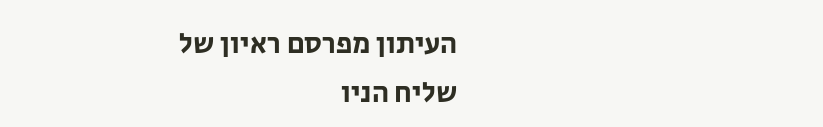העיתון מפרסם ראיון של שליח הניו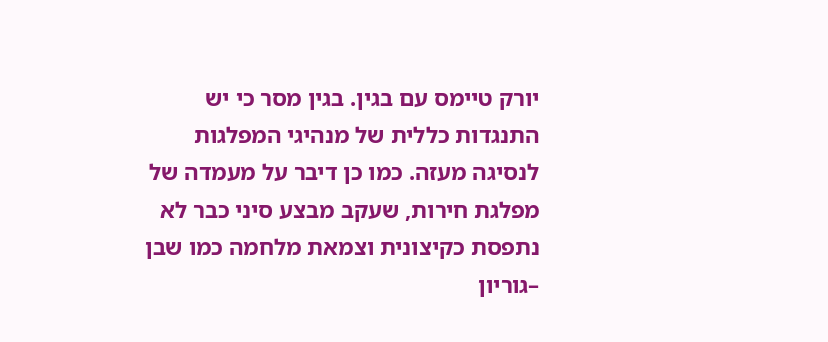יורק טיימס עם בגין. בגין מסר כי יש התנגדות כללית של מנהיגי המפלגות לנסיגה מעזה. כמו כן דיבר על מעמדה של מפלגת חירות, שעקב מבצע סיני כבר לא נתפסת כקיצונית וצמאת מלחמה כמו שבן –גוריון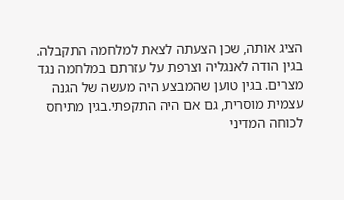הציג אותה, שכן הצעתה לצאת למלחמה התקבלה. בגין הודה לאנגליה וצרפת על עזרתם במלחמה נגד מצרים. בגין טוען שהמבצע היה מעשה של הגנה עצמית מוסרית, גם אם היה התקפתי.בגין מתיחס לכוחה המדיני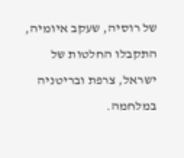של רוסיה, שעקב איומיה, התקבלו החלטות של ישראל, צרפת ובריטניה במלחמה.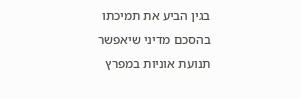בגין הביע את תמיכתו בהסכם מדיני שיאפשר תנועת אוניות במפרץ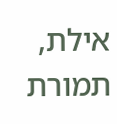אילת, תמורת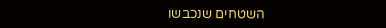השטחים שנכבשו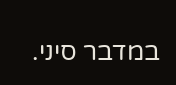במדבר סיני.